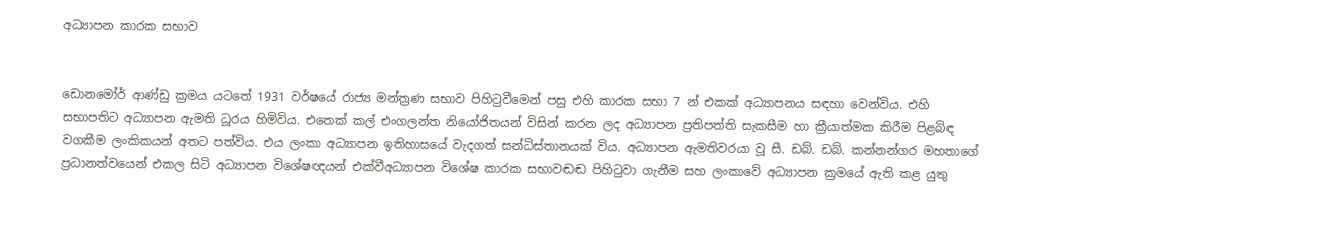අධ්‍යාපන කාරක සභාව


ඩොනමෝර් ආණ්ඩු ක්‍රමය යටතේ 1931 වර්ෂයේ රාජ්‍ය මන්ත්‍රණ සභාව පිහිටුවීමෙන් පසු එහි කාරක සභා 7 න් එකක් අධ්‍යාපනය සඳහා වෙන්විය. එහි සභාපතිට අධ්‍යාපන ඇමති ධූරය හිමිවිය. එතෙක් කල් එංගලන්ත නියෝජිතයන් විසින් කරන ලද අධ්‍යාපන ප්‍රතිපත්ති සැකසීම හා ක්‍රීයාත්මක කිරීම පිළබිඳ වගකීම ලංකිකයන් අතට පත්විය. එය ලංකා අධ්‍යාපන ඉතිහාසයේ වැදගත් සන්ධිස්තානයක් විය. අධ්‍යාපන ඇමතිවරයා වූ සී. ඩබ්. ඩබ්. කන්නන්ගර මහතාගේ ප්‍රධානත්වයෙන් එකල සිටි අධ්‍යාපන විශේෂඥයන් එක්වීඅධ්‍යාපන විශේෂ කාරක සභාවඬඬ පිහිටුවා ගැනීම සහ ලංකාවේ අධ්‍යාපන ක්‍රමයේ ඇති කළ යුතු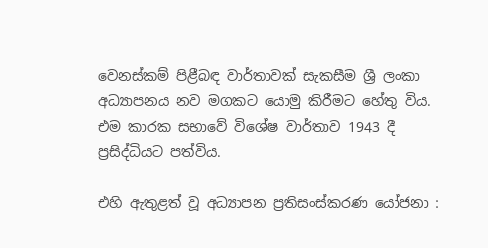වෙනස්කම් පිළීබඳ වාර්තාවක් සැකසීම ශ්‍රී ලංකා අධ්‍යාපනය නව මගකට යොමු කිරීමට හේතු විය. එම කාරක සභාවේ විශේෂ වාර්තාව 1943 දී ප්‍රසිද්ධියට පත්විය.

එහි ඇතුළත් වූ අධ්‍යාපන ප්‍රතිසංස්කරණ යෝජනා :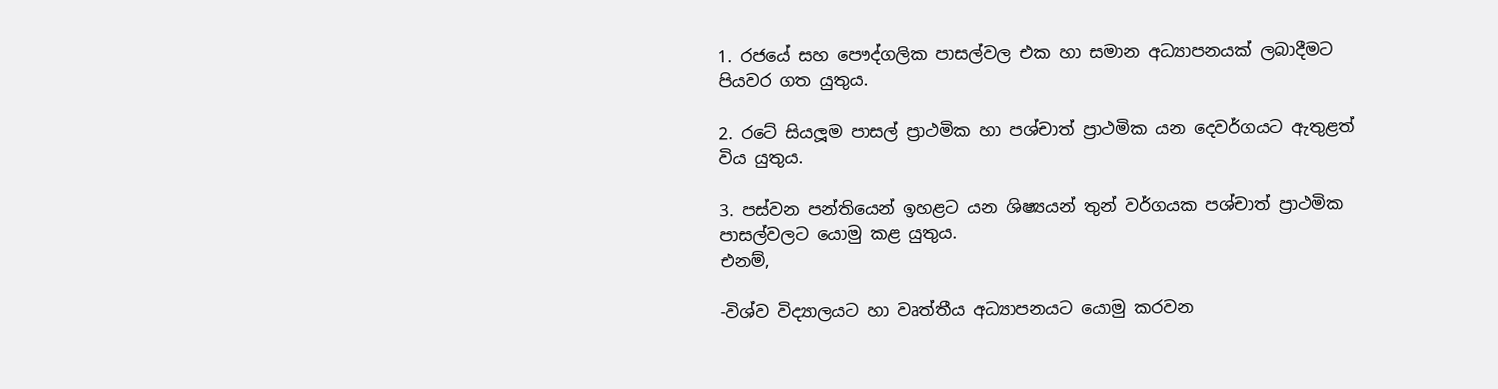1. රජයේ සහ පෞද්ගලික පාසල්වල එක හා සමාන අධ්‍යාපනයක් ලබාදීමට පියවර ගත යුතුය.

2. රටේ සියලූම පාසල් ප්‍රාථමික හා පශ්චාත් ප්‍රාථමික යන දෙවර්ගයට ඇතුළත් විය යුතුය.

3. පස්වන පන්තියෙන් ඉහළට යන ශිෂ්‍යයන් තුන් වර්ගයක පශ්චාත් ප්‍රාථමික පාසල්වලට යොමු කළ යුතුය.
එනම්,

-විශ්ව විද්‍යාලයට හා වෘත්තීය අධ්‍යාපනයට යොමු කරවන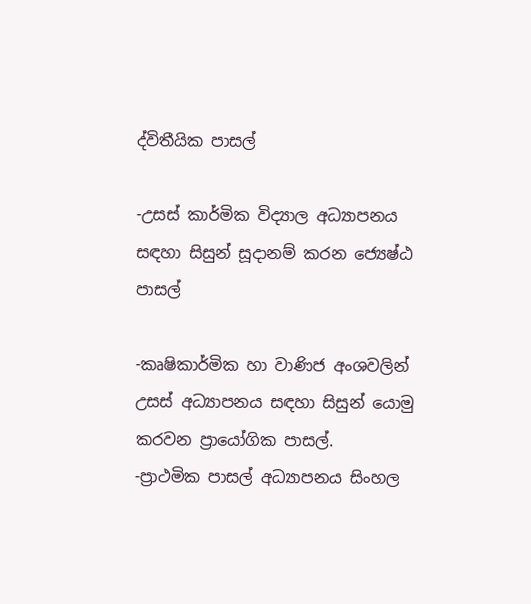ද්විතීයික පාසල්

-උසස් කාර්මික විද්‍යාල අධ්‍යාපනය සඳහා සිසුන් සූදානම් කරන ජ්‍යෙෂ්ඨ පාසල්

-කෘෂිකාර්මික හා වාණිජ අංශවලින් උසස් අධ්‍යාපනය සඳහා සිසුන් යොමු කරවන ප්‍රායෝගික පාසල්.
-ප්‍රාථමික පාසල් අධ්‍යාපනය සිංහල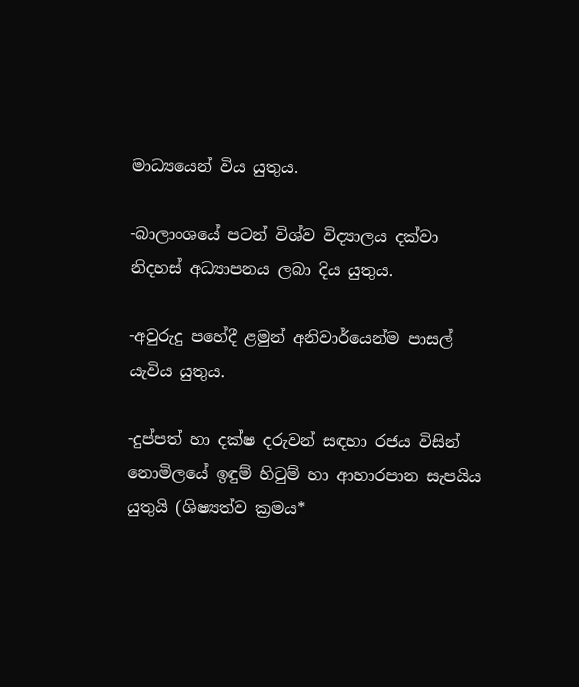මාධ්‍යයෙන් විය යුතුය.

-බාලාංශයේ පටන් විශ්ව විද්‍යාලය දක්වා නිදහස් අධ්‍යාපනය ලබා දිය යුතුය.

-අවුරුදු පහේදී ළමුන් අනිවාර්යෙන්ම පාසල් යැවිය යුතුය.

-දුප්පත් හා දක්ෂ දරුවන් සඳහා රජය විසින් නොමිලයේ ඉඳුම් හිටුම් හා ආහාරපාන සැපයිය යුතුයි (ශිෂ්‍යත්ව ක්‍රමය*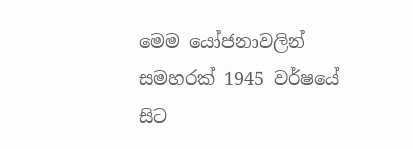මෙම යෝජනාවලින් සමහරක් 1945 වර්ෂයේ සිට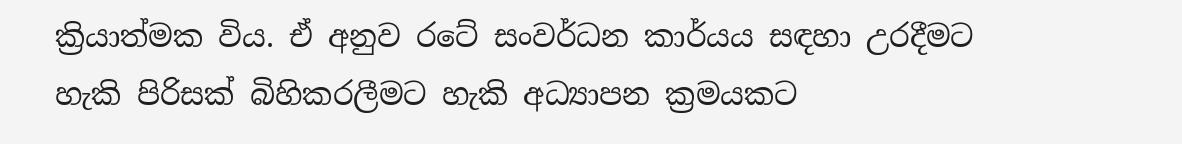ක්‍රියාත්මක විය. ඒ අනුව රටේ සංවර්ධන කාර්යය සඳහා උරදීමට හැකි පිරිසක් බිහිකරලීමට හැකි අධ්‍යාපන ක්‍රමයකට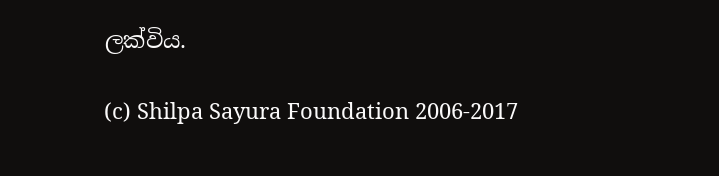ලක්විය.

(c) Shilpa Sayura Foundation 2006-2017